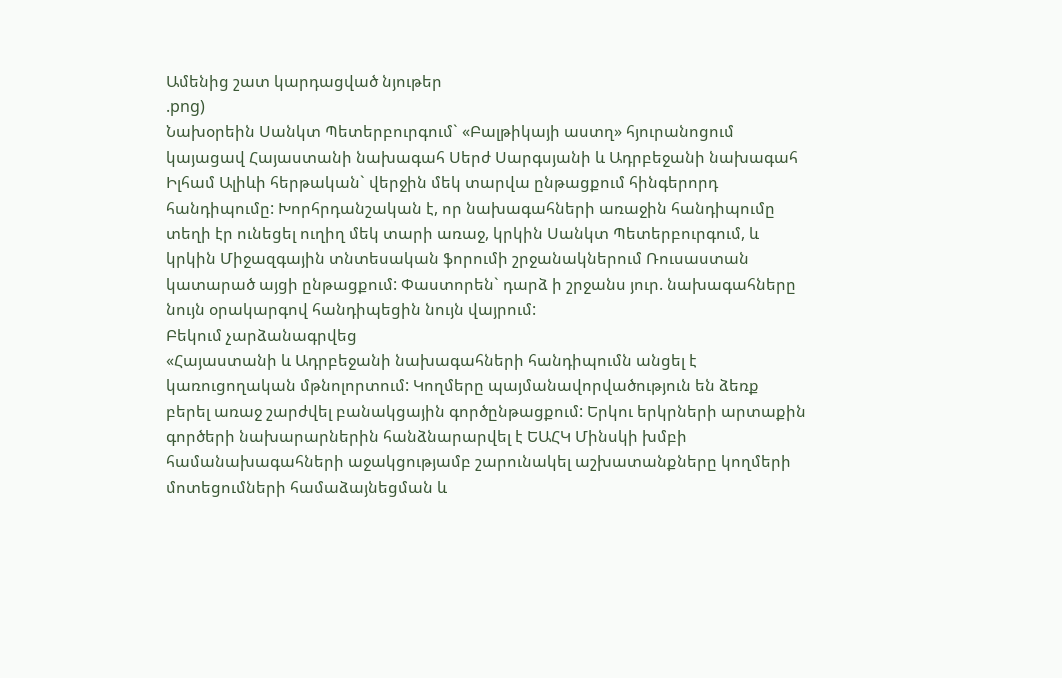Ամենից շատ կարդացված նյութեր
.png)
Նախօրեին Սանկտ Պետերբուրգում` «Բալթիկայի աստղ» հյուրանոցում կայացավ Հայաստանի նախագահ Սերժ Սարգսյանի և Ադրբեջանի նախագահ Իլհամ Ալիևի հերթական` վերջին մեկ տարվա ընթացքում հինգերորդ հանդիպումը: Խորհրդանշական է, որ նախագահների առաջին հանդիպումը տեղի էր ունեցել ուղիղ մեկ տարի առաջ, կրկին Սանկտ Պետերբուրգում, և կրկին Միջազգային տնտեսական ֆորումի շրջանակներում Ռուսաստան կատարած այցի ընթացքում: Փաստորեն` դարձ ի շրջանս յուր. նախագահները նույն օրակարգով հանդիպեցին նույն վայրում:
Բեկում չարձանագրվեց
«Հայաստանի և Ադրբեջանի նախագահների հանդիպումն անցել է կառուցողական մթնոլորտում: Կողմերը պայմանավորվածություն են ձեռք բերել առաջ շարժվել բանակցային գործընթացքում: Երկու երկրների արտաքին գործերի նախարարներին հանձնարարվել է ԵԱՀԿ Մինսկի խմբի համանախագահների աջակցությամբ շարունակել աշխատանքները կողմերի մոտեցումների համաձայնեցման և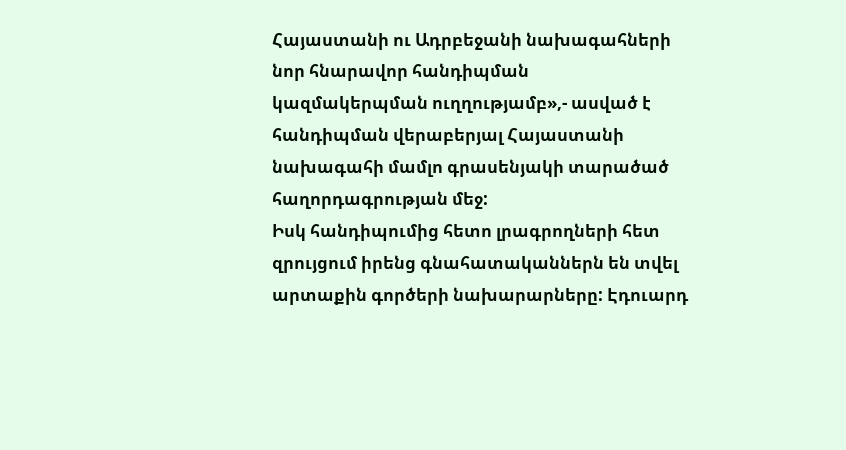Հայաստանի ու Ադրբեջանի նախագահների նոր հնարավոր հանդիպման կազմակերպման ուղղությամբ»,- ասված է հանդիպման վերաբերյալ Հայաստանի նախագահի մամլո գրասենյակի տարածած հաղորդագրության մեջ:
Իսկ հանդիպումից հետո լրագրողների հետ զրույցում իրենց գնահատականներն են տվել արտաքին գործերի նախարարները: Էդուարդ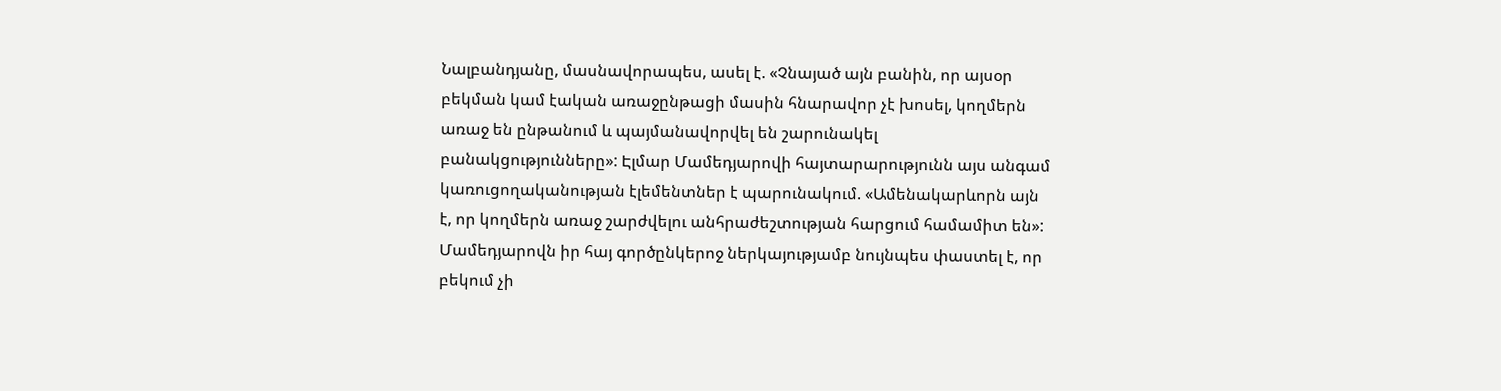Նալբանդյանը, մասնավորապես, ասել է. «Չնայած այն բանին, որ այսօր բեկման կամ էական առաջընթացի մասին հնարավոր չէ խոսել, կողմերն առաջ են ընթանում և պայմանավորվել են շարունակել բանակցությունները»: Էլմար Մամեդյարովի հայտարարությունն այս անգամ կառուցողականության էլեմենտներ է պարունակում. «Ամենակարևորն այն է, որ կողմերն առաջ շարժվելու անհրաժեշտության հարցում համամիտ են»: Մամեդյարովն իր հայ գործընկերոջ ներկայությամբ նույնպես փաստել է, որ բեկում չի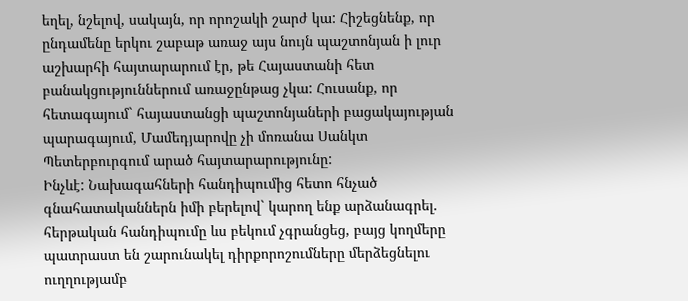եղել, նշելով, սակայն, որ որոշակի շարժ կա: Հիշեցնենք, որ ընդամենը երկու շաբաթ առաջ այս նույն պաշտոնյան ի լուր աշխարհի հայտարարում էր, թե Հայաստանի հետ բանակցություններում առաջընթաց չկա: Հուսանք, որ հետագայում` հայաստանցի պաշտոնյաների բացակայության պարագայում, Մամեդյարովը չի մոռանա Սանկտ Պետերբուրգում արած հայտարարությունը:
Ինչևէ: Նախագահների հանդիպումից հետո հնչած գնահատականներն իմի բերելով` կարող ենք արձանագրել. հերթական հանդիպումը ևս բեկում չգրանցեց, բայց կողմերը պատրաստ են շարունակել դիրքորոշումները մերձեցնելու ուղղությամբ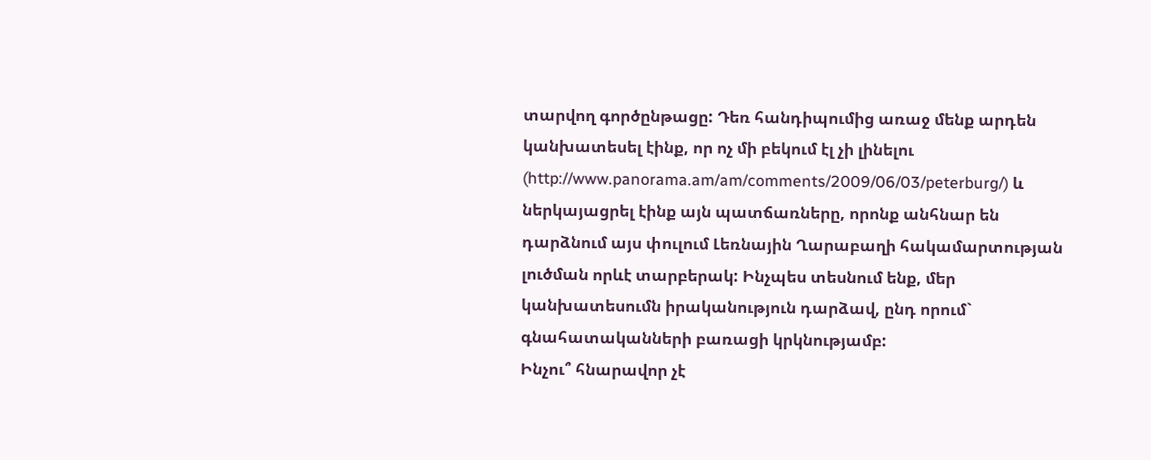տարվող գործընթացը: Դեռ հանդիպումից առաջ մենք արդեն կանխատեսել էինք, որ ոչ մի բեկում էլ չի լինելու (http://www.panorama.am/am/comments/2009/06/03/peterburg/) և ներկայացրել էինք այն պատճառները, որոնք անհնար են դարձնում այս փուլում Լեռնային Ղարաբաղի հակամարտության լուծման որևէ տարբերակ: Ինչպես տեսնում ենք, մեր կանխատեսումն իրականություն դարձավ, ընդ որում` գնահատականների բառացի կրկնությամբ:
Ինչու՞ հնարավոր չէ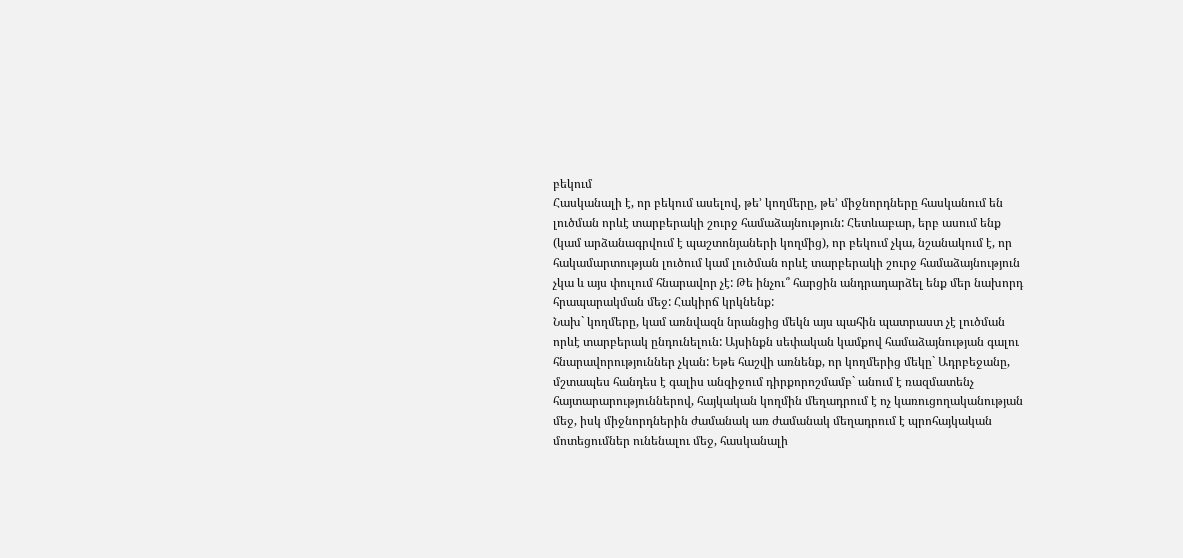բեկում
Հասկանալի է, որ բեկում ասելով, թե’ կողմերը, թե’ միջնորդները հասկանում են լուծման որևէ տարբերակի շուրջ համաձայնություն: Հետևաբար, երբ ասում ենք (կամ արձանագրվում է պաշտոնյաների կողմից), որ բեկում չկա, նշանակում է, որ հակամարտության լուծում կամ լուծման որևէ տարբերակի շուրջ համաձայնություն չկա և այս փուլում հնարավոր չէ: Թե ինչու՞ հարցին անդրադարձել ենք մեր նախորդ հրապարակման մեջ: Հակիրճ կրկնենք:
Նախ` կողմերը, կամ առնվազն նրանցից մեկն այս պահին պատրաստ չէ լուծման որևէ տարբերակ ընդունելուն: Այսինքն սեփական կամքով համաձայնության գալու հնարավորություններ չկան: Եթե հաշվի առնենք, որ կողմերից մեկը` Ադրբեջանը, մշտապես հանդես է գալիս անզիջում դիրքորոշմամբ` անում է ռազմատենչ հայտարարություններով, հայկական կողմին մեղադրում է ոչ կառուցողականության մեջ, իսկ միջնորդներին ժամանակ առ ժամանակ մեղադրում է պրոհայկական մոտեցումներ ունենալու մեջ, հասկանալի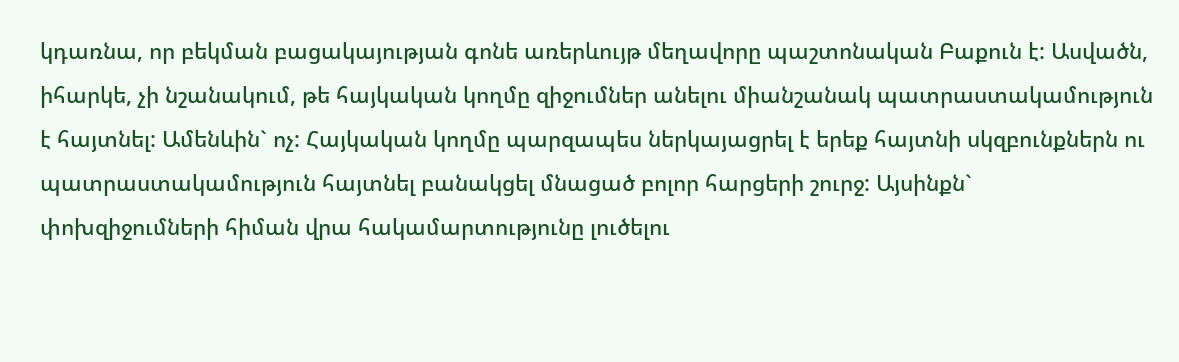կդառնա, որ բեկման բացակայության գոնե առերևույթ մեղավորը պաշտոնական Բաքուն է: Ասվածն, իհարկե, չի նշանակում, թե հայկական կողմը զիջումներ անելու միանշանակ պատրաստակամություն է հայտնել: Ամենևին` ոչ: Հայկական կողմը պարզապես ներկայացրել է երեք հայտնի սկզբունքներն ու պատրաստակամություն հայտնել բանակցել մնացած բոլոր հարցերի շուրջ: Այսինքն` փոխզիջումների հիման վրա հակամարտությունը լուծելու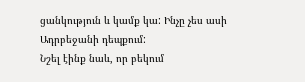ցանկություն և կամք կա: Ինչը չես ասի Ադրբեջանի դեպքում:
Նշել էինք նաև, որ բեկում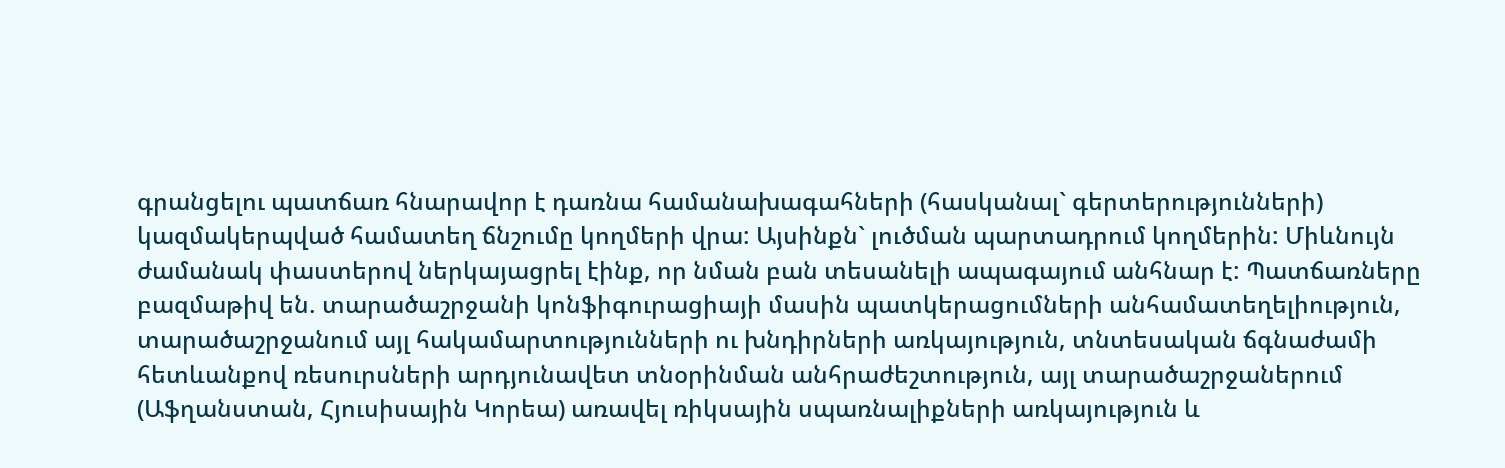գրանցելու պատճառ հնարավոր է դառնա համանախագահների (հասկանալ` գերտերությունների) կազմակերպված համատեղ ճնշումը կողմերի վրա: Այսինքն` լուծման պարտադրում կողմերին: Միևնույն ժամանակ փաստերով ներկայացրել էինք, որ նման բան տեսանելի ապագայում անհնար է: Պատճառները բազմաթիվ են. տարածաշրջանի կոնֆիգուրացիայի մասին պատկերացումների անհամատեղելիություն, տարածաշրջանում այլ հակամարտությունների ու խնդիրների առկայություն, տնտեսական ճգնաժամի հետևանքով ռեսուրսների արդյունավետ տնօրինման անհրաժեշտություն, այլ տարածաշրջաներում (Աֆղանստան, Հյուսիսային Կորեա) առավել ռիկսային սպառնալիքների առկայություն և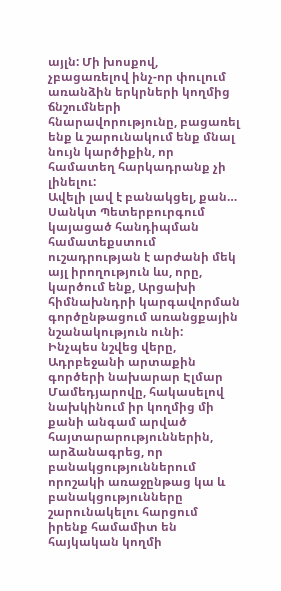այլն: Մի խոսքով, չբացառելով ինչ-որ փուլում առանձին երկրների կողմից ճնշումների հնարավորությունը, բացառել ենք և շարունակում ենք մնալ նույն կարծիքին, որ համատեղ հարկադրանք չի լինելու:
Ավելի լավ է բանակցել, քան…
Սանկտ Պետերբուրգում կայացած հանդիպման համատեքստում ուշադրության է արժանի մեկ այլ իրողություն ևս, որը, կարծում ենք, Արցախի հիմնախնդրի կարգավորման գործընթացում առանցքային նշանակություն ունի:
Ինչպես նշվեց վերը, Ադրբեջանի արտաքին գործերի նախարար Էլմար Մամեդյարովը, հակասելով նախկինում իր կողմից մի քանի անգամ արված հայտարարություններին, արձանագրեց, որ բանակցություններում որոշակի առաջընթաց կա և բանակցությունները շարունակելու հարցում իրենք համամիտ են հայկական կողմի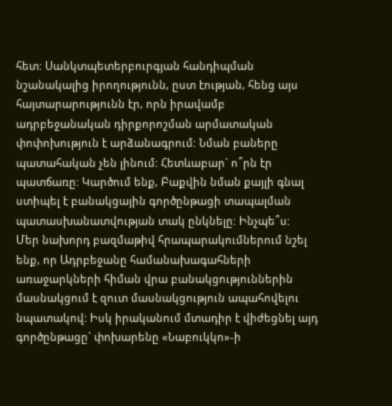հետ: Սանկտպետերբուրգյան հանդիպման նշանակալից իրողությունն, ըստ էության, հենց այս հայտարարությունն էր, որն իրավամբ ադրբեջանական դիրքորոշման արմատական փոփոխություն է արձանագրում: Նման բաները պատահական չեն լինում: Հետևաբար` ո՞րն էր պատճառը: Կարծում ենք, Բաքվին նման քայլի գնալ ստիպել է բանակցային գործընթացի տապալման պատասխանատվության տակ ընկնելը: Ինչպե՞ս:
Մեր նախորդ բազմաթիվ հրապարակումներում նշել ենք, որ Ադրբեջանը համանախագահների առաջարկների հիման վրա բանակցություններին մասնակցում է զուտ մասնակցություն ապահովելու նպատակով: Իսկ իրականում մտադիր է վիժեցնել այդ գործընթացը` փոխարենը «Նաբուկկո»-ի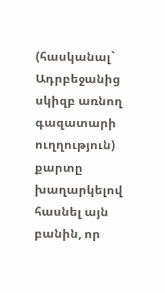(հասկանալ` Ադրբեջանից սկիզբ առնող գազատարի ուղղություն) քարտը խաղարկելով հասնել այն բանին, որ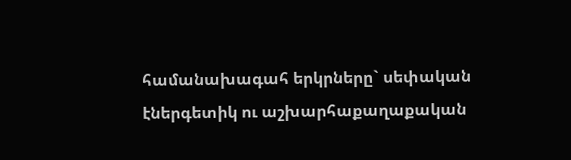համանախագահ երկրները` սեփական էներգետիկ ու աշխարհաքաղաքական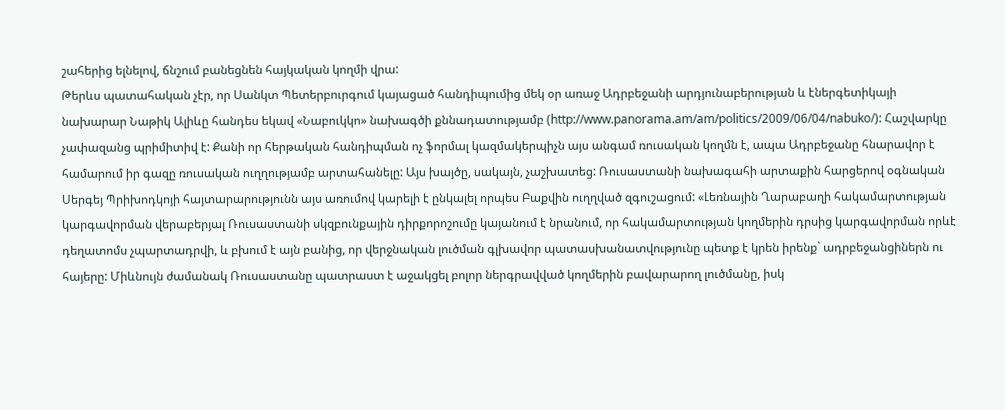շահերից ելնելով, ճնշում բանեցնեն հայկական կողմի վրա:
Թերևս պատահական չէր, որ Սանկտ Պետերբուրգում կայացած հանդիպումից մեկ օր առաջ Ադրբեջանի արդյունաբերության և էներգետիկայի նախարար Նաթիկ Ալիևը հանդես եկավ «Նաբուկկո» նախագծի քննադատությամբ (http://www.panorama.am/am/politics/2009/06/04/nabuko/): Հաշվարկը չափազանց պրիմիտիվ է: Քանի որ հերթական հանդիպման ոչ ֆորմալ կազմակերպիչն այս անգամ ռուսական կողմն է, ապա Ադրբեջանը հնարավոր է համարում իր գազը ռուսական ուղղությամբ արտահանելը: Այս խայծը, սակայն, չաշխատեց: Ռուսաստանի նախագահի արտաքին հարցերով օգնական Սերգեյ Պրիխոդկոյի հայտարարությունն այս առումով կարելի է ընկալել որպես Բաքվին ուղղված զգուշացում: «Լեռնային Ղարաբաղի հակամարտության կարգավորման վերաբերյալ Ռուսաստանի սկզբունքային դիրքորոշումը կայանում է նրանում, որ հակամարտության կողմերին դրսից կարգավորման որևէ դեղատոմս չպարտադրվի, և բխում է այն բանից, որ վերջնական լուծման գլխավոր պատասխանատվությունը պետք է կրեն իրենք` ադրբեջանցիներն ու հայերը: Միևնույն ժամանակ Ռուսաստանը պատրաստ է աջակցել բոլոր ներգրավված կողմերին բավարարող լուծմանը, իսկ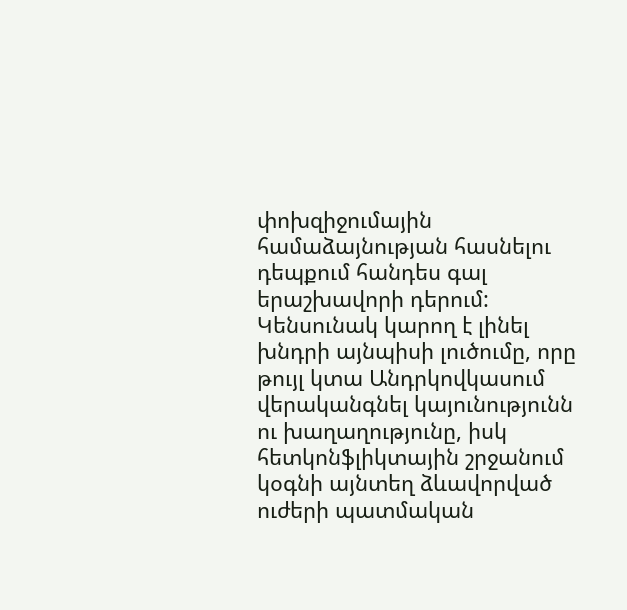փոխզիջումային համաձայնության հասնելու դեպքում հանդես գալ երաշխավորի դերում: Կենսունակ կարող է լինել խնդրի այնպիսի լուծումը, որը թույլ կտա Անդրկովկասում վերականգնել կայունությունն ու խաղաղությունը, իսկ հետկոնֆլիկտային շրջանում կօգնի այնտեղ ձևավորված ուժերի պատմական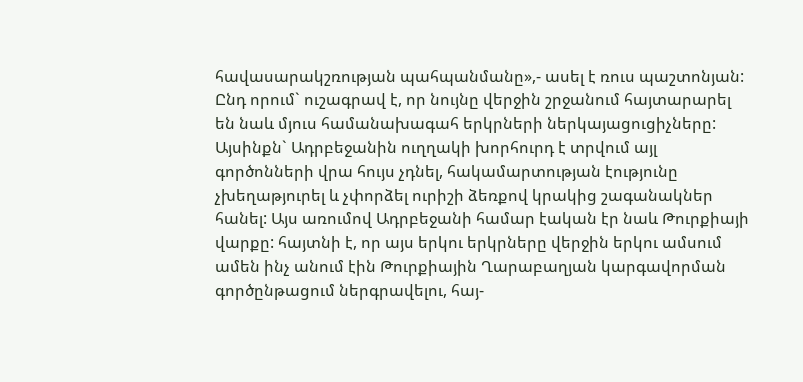հավասարակշռության պահպանմանը»,- ասել է ռուս պաշտոնյան: Ընդ որում` ուշագրավ է, որ նույնը վերջին շրջանում հայտարարել են նաև մյուս համանախագահ երկրների ներկայացուցիչները:
Այսինքն` Ադրբեջանին ուղղակի խորհուրդ է տրվում այլ գործոնների վրա հույս չդնել, հակամարտության էությունը չխեղաթյուրել և չփորձել ուրիշի ձեռքով կրակից շագանակներ հանել: Այս առումով Ադրբեջանի համար էական էր նաև Թուրքիայի վարքը: հայտնի է, որ այս երկու երկրները վերջին երկու ամսում ամեն ինչ անում էին Թուրքիային Ղարաբաղյան կարգավորման գործընթացում ներգրավելու, հայ-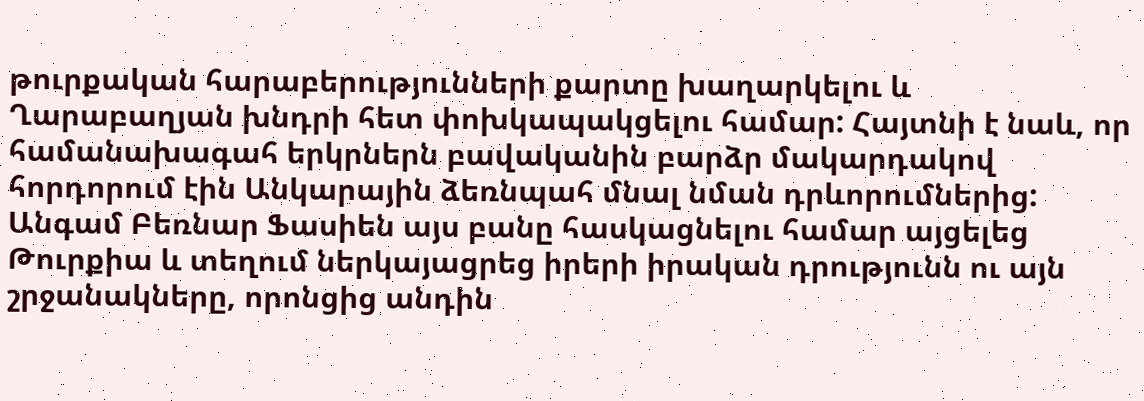թուրքական հարաբերությունների քարտը խաղարկելու և Ղարաբաղյան խնդրի հետ փոխկապակցելու համար: Հայտնի է նաև, որ համանախագահ երկրներն բավականին բարձր մակարդակով հորդորում էին Անկարային ձեռնպահ մնալ նման դրևորումներից: Անգամ Բեռնար Ֆասիեն այս բանը հասկացնելու համար այցելեց Թուրքիա և տեղում ներկայացրեց իրերի իրական դրությունն ու այն շրջանակները, որոնցից անդին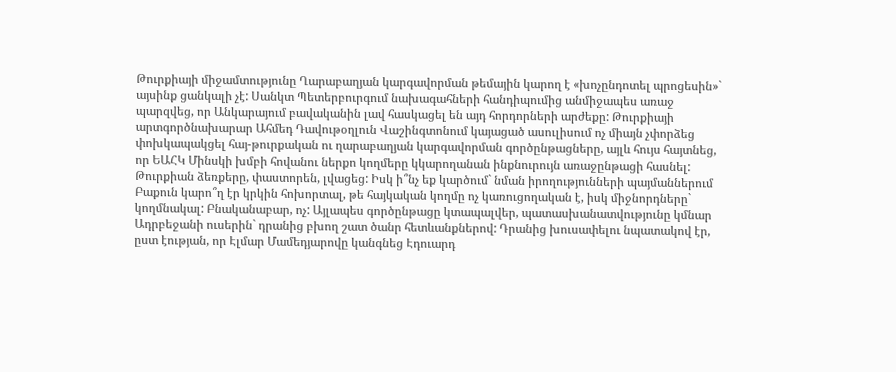Թուրքիայի միջամտությունը Ղարաբաղյան կարգավորման թեմային կարող է «խոչընդոտել պրոցեսին»` այսինք ցանկալի չէ: Սանկտ Պետերբուրգում նախագահների հանդիպումից անմիջապես առաջ պարզվեց, որ Անկարայում բավականին լավ հասկացել են այդ հորդորների արժեքը: Թուրքիայի արտգործնախարար Ահմեդ Դավութօղլուն Վաշինգտոնում կայացած ասուլիսում ոչ միայն չփորձեց փոխկապակցել հայ-թուրքական ու ղարաբաղյան կարգավորման գործընթացները, այլև հույս հայտնեց, որ ԵԱՀԿ Մինսկի խմբի հովանու ներքո կողմերը կկարողանան ինքնուրույն առաջընթացի հասնել:
Թուրքիան ձեռքերը, փաստորեն, լվացեց: Իսկ ի՞նչ եք կարծում` նման իրողությունների պայմաններում Բաքուն կարո՞ղ էր կրկին հոխորտալ, թե հայկական կողմը ոչ կառուցողական է, իսկ միջնորդները` կողմնակալ: Բնականաբար, ոչ: Այլապես գործընթացը կտապալվեր, պատասխանատվությունը կմնար Ադրբեջանի ուսերին` դրանից բխող շատ ծանր հետևանքներով: Դրանից խուսափելու նպատակով էր, ըստ էության, որ Էլմար Մամեդյարովը կանգնեց Էդուարդ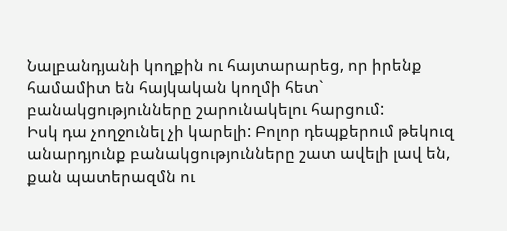Նալբանդյանի կողքին ու հայտարարեց, որ իրենք համամիտ են հայկական կողմի հետ` բանակցությունները շարունակելու հարցում:
Իսկ դա չողջունել չի կարելի: Բոլոր դեպքերում թեկուզ անարդյունք բանակցությունները շատ ավելի լավ են, քան պատերազմն ու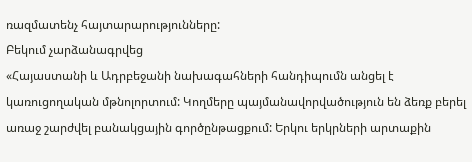ռազմատենչ հայտարարությունները:
Բեկում չարձանագրվեց
«Հայաստանի և Ադրբեջանի նախագահների հանդիպումն անցել է կառուցողական մթնոլորտում: Կողմերը պայմանավորվածություն են ձեռք բերել առաջ շարժվել բանակցային գործընթացքում: Երկու երկրների արտաքին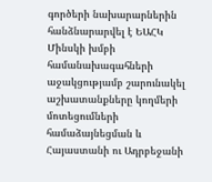գործերի նախարարներին հանձնարարվել է ԵԱՀԿ Մինսկի խմբի համանախագահների աջակցությամբ շարունակել աշխատանքները կողմերի մոտեցումների համաձայնեցման և Հայաստանի ու Ադրբեջանի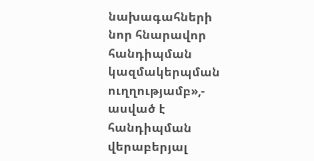նախագահների նոր հնարավոր հանդիպման կազմակերպման ուղղությամբ»,- ասված է հանդիպման վերաբերյալ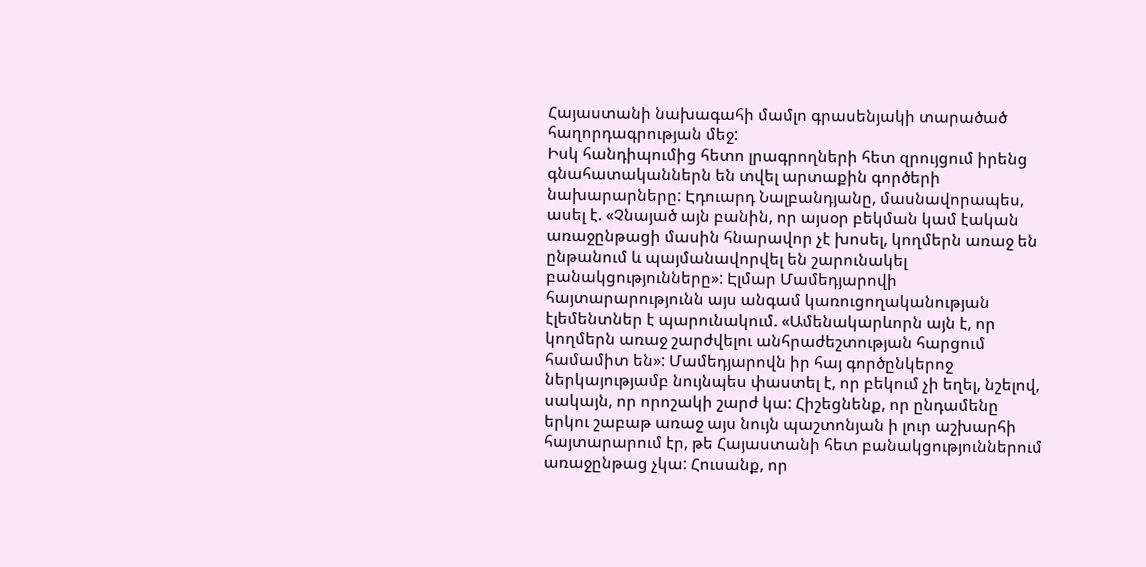Հայաստանի նախագահի մամլո գրասենյակի տարածած հաղորդագրության մեջ:
Իսկ հանդիպումից հետո լրագրողների հետ զրույցում իրենց գնահատականներն են տվել արտաքին գործերի նախարարները: Էդուարդ Նալբանդյանը, մասնավորապես, ասել է. «Չնայած այն բանին, որ այսօր բեկման կամ էական առաջընթացի մասին հնարավոր չէ խոսել, կողմերն առաջ են ընթանում և պայմանավորվել են շարունակել բանակցությունները»: Էլմար Մամեդյարովի հայտարարությունն այս անգամ կառուցողականության էլեմենտներ է պարունակում. «Ամենակարևորն այն է, որ կողմերն առաջ շարժվելու անհրաժեշտության հարցում համամիտ են»: Մամեդյարովն իր հայ գործընկերոջ ներկայությամբ նույնպես փաստել է, որ բեկում չի եղել, նշելով, սակայն, որ որոշակի շարժ կա: Հիշեցնենք, որ ընդամենը երկու շաբաթ առաջ այս նույն պաշտոնյան ի լուր աշխարհի հայտարարում էր, թե Հայաստանի հետ բանակցություններում առաջընթաց չկա: Հուսանք, որ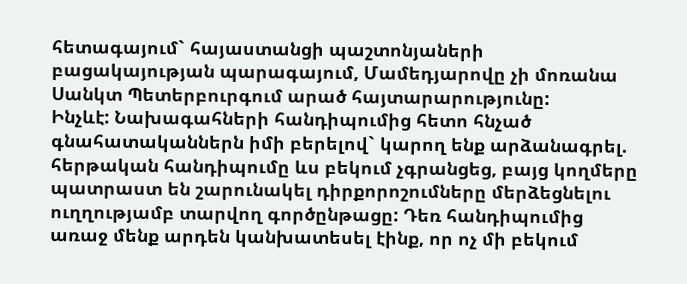հետագայում` հայաստանցի պաշտոնյաների բացակայության պարագայում, Մամեդյարովը չի մոռանա Սանկտ Պետերբուրգում արած հայտարարությունը:
Ինչևէ: Նախագահների հանդիպումից հետո հնչած գնահատականներն իմի բերելով` կարող ենք արձանագրել. հերթական հանդիպումը ևս բեկում չգրանցեց, բայց կողմերը պատրաստ են շարունակել դիրքորոշումները մերձեցնելու ուղղությամբ տարվող գործընթացը: Դեռ հանդիպումից առաջ մենք արդեն կանխատեսել էինք, որ ոչ մի բեկում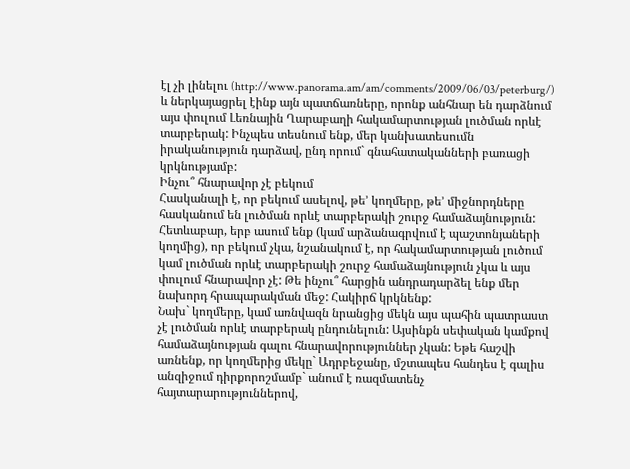էլ չի լինելու (http://www.panorama.am/am/comments/2009/06/03/peterburg/) և ներկայացրել էինք այն պատճառները, որոնք անհնար են դարձնում այս փուլում Լեռնային Ղարաբաղի հակամարտության լուծման որևէ տարբերակ: Ինչպես տեսնում ենք, մեր կանխատեսումն իրականություն դարձավ, ընդ որում` գնահատականների բառացի կրկնությամբ:
Ինչու՞ հնարավոր չէ բեկում
Հասկանալի է, որ բեկում ասելով, թե’ կողմերը, թե’ միջնորդները հասկանում են լուծման որևէ տարբերակի շուրջ համաձայնություն: Հետևաբար, երբ ասում ենք (կամ արձանագրվում է պաշտոնյաների կողմից), որ բեկում չկա, նշանակում է, որ հակամարտության լուծում կամ լուծման որևէ տարբերակի շուրջ համաձայնություն չկա և այս փուլում հնարավոր չէ: Թե ինչու՞ հարցին անդրադարձել ենք մեր նախորդ հրապարակման մեջ: Հակիրճ կրկնենք:
Նախ` կողմերը, կամ առնվազն նրանցից մեկն այս պահին պատրաստ չէ լուծման որևէ տարբերակ ընդունելուն: Այսինքն սեփական կամքով համաձայնության գալու հնարավորություններ չկան: Եթե հաշվի առնենք, որ կողմերից մեկը` Ադրբեջանը, մշտապես հանդես է գալիս անզիջում դիրքորոշմամբ` անում է ռազմատենչ հայտարարություններով,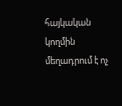հայկական կողմին մեղադրում է ոչ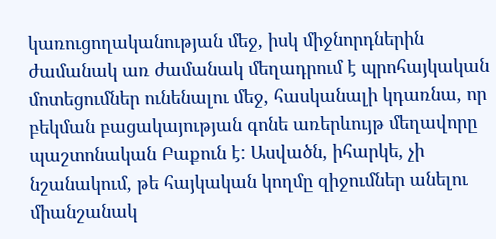կառուցողականության մեջ, իսկ միջնորդներին ժամանակ առ ժամանակ մեղադրում է պրոհայկական մոտեցումներ ունենալու մեջ, հասկանալի կդառնա, որ բեկման բացակայության գոնե առերևույթ մեղավորը պաշտոնական Բաքուն է: Ասվածն, իհարկե, չի նշանակում, թե հայկական կողմը զիջումներ անելու միանշանակ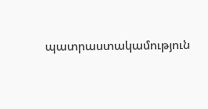պատրաստակամություն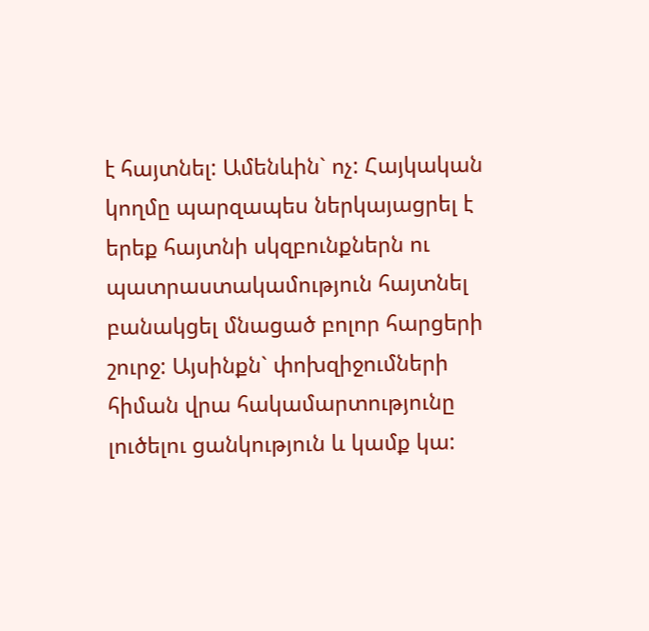է հայտնել: Ամենևին` ոչ: Հայկական կողմը պարզապես ներկայացրել է երեք հայտնի սկզբունքներն ու պատրաստակամություն հայտնել բանակցել մնացած բոլոր հարցերի շուրջ: Այսինքն` փոխզիջումների հիման վրա հակամարտությունը լուծելու ցանկություն և կամք կա: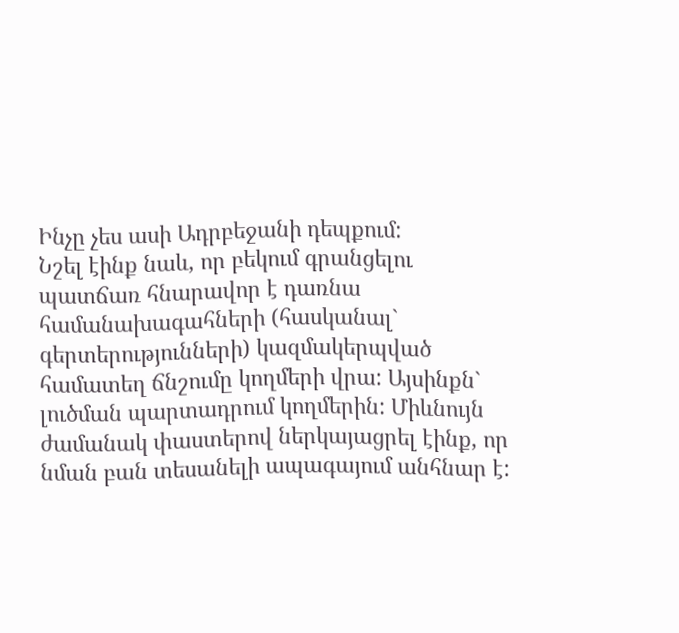Ինչը չես ասի Ադրբեջանի դեպքում:
Նշել էինք նաև, որ բեկում գրանցելու պատճառ հնարավոր է դառնա համանախագահների (հասկանալ` գերտերությունների) կազմակերպված համատեղ ճնշումը կողմերի վրա: Այսինքն` լուծման պարտադրում կողմերին: Միևնույն ժամանակ փաստերով ներկայացրել էինք, որ նման բան տեսանելի ապագայում անհնար է: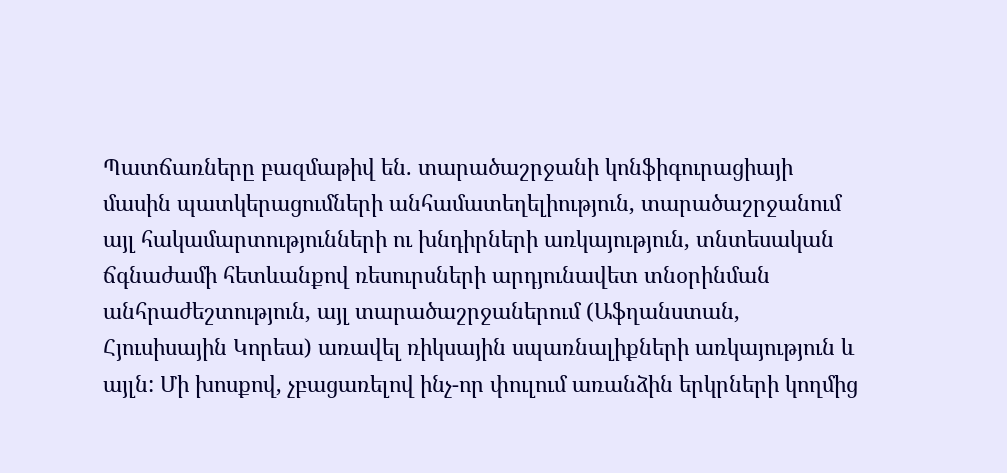Պատճառները բազմաթիվ են. տարածաշրջանի կոնֆիգուրացիայի մասին պատկերացումների անհամատեղելիություն, տարածաշրջանում այլ հակամարտությունների ու խնդիրների առկայություն, տնտեսական ճգնաժամի հետևանքով ռեսուրսների արդյունավետ տնօրինման անհրաժեշտություն, այլ տարածաշրջաներում (Աֆղանստան, Հյուսիսային Կորեա) առավել ռիկսային սպառնալիքների առկայություն և այլն: Մի խոսքով, չբացառելով ինչ-որ փուլում առանձին երկրների կողմից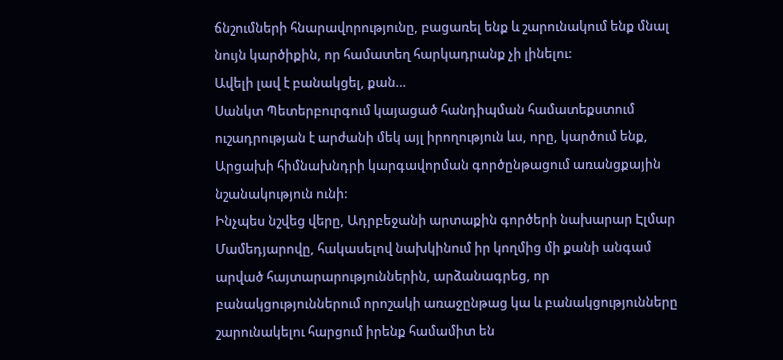ճնշումների հնարավորությունը, բացառել ենք և շարունակում ենք մնալ նույն կարծիքին, որ համատեղ հարկադրանք չի լինելու:
Ավելի լավ է բանակցել, քան…
Սանկտ Պետերբուրգում կայացած հանդիպման համատեքստում ուշադրության է արժանի մեկ այլ իրողություն ևս, որը, կարծում ենք, Արցախի հիմնախնդրի կարգավորման գործընթացում առանցքային նշանակություն ունի:
Ինչպես նշվեց վերը, Ադրբեջանի արտաքին գործերի նախարար Էլմար Մամեդյարովը, հակասելով նախկինում իր կողմից մի քանի անգամ արված հայտարարություններին, արձանագրեց, որ բանակցություններում որոշակի առաջընթաց կա և բանակցությունները շարունակելու հարցում իրենք համամիտ են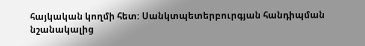հայկական կողմի հետ: Սանկտպետերբուրգյան հանդիպման նշանակալից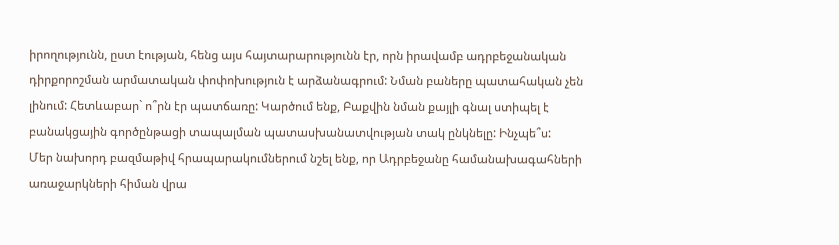իրողությունն, ըստ էության, հենց այս հայտարարությունն էր, որն իրավամբ ադրբեջանական դիրքորոշման արմատական փոփոխություն է արձանագրում: Նման բաները պատահական չեն լինում: Հետևաբար` ո՞րն էր պատճառը: Կարծում ենք, Բաքվին նման քայլի գնալ ստիպել է բանակցային գործընթացի տապալման պատասխանատվության տակ ընկնելը: Ինչպե՞ս:
Մեր նախորդ բազմաթիվ հրապարակումներում նշել ենք, որ Ադրբեջանը համանախագահների առաջարկների հիման վրա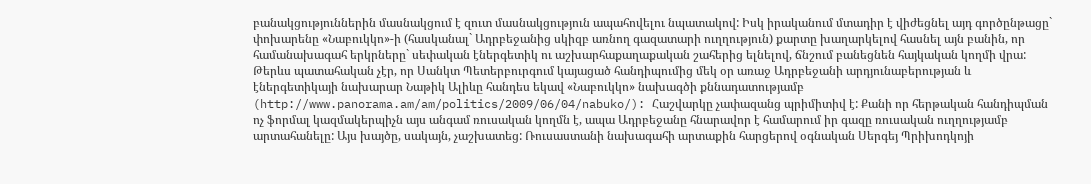բանակցություններին մասնակցում է զուտ մասնակցություն ապահովելու նպատակով: Իսկ իրականում մտադիր է վիժեցնել այդ գործընթացը` փոխարենը «Նաբուկկո»-ի (հասկանալ` Ադրբեջանից սկիզբ առնող գազատարի ուղղություն) քարտը խաղարկելով հասնել այն բանին, որ համանախագահ երկրները` սեփական էներգետիկ ու աշխարհաքաղաքական շահերից ելնելով, ճնշում բանեցնեն հայկական կողմի վրա:
Թերևս պատահական չէր, որ Սանկտ Պետերբուրգում կայացած հանդիպումից մեկ օր առաջ Ադրբեջանի արդյունաբերության և էներգետիկայի նախարար Նաթիկ Ալիևը հանդես եկավ «Նաբուկկո» նախագծի քննադատությամբ (http://www.panorama.am/am/politics/2009/06/04/nabuko/): Հաշվարկը չափազանց պրիմիտիվ է: Քանի որ հերթական հանդիպման ոչ ֆորմալ կազմակերպիչն այս անգամ ռուսական կողմն է, ապա Ադրբեջանը հնարավոր է համարում իր գազը ռուսական ուղղությամբ արտահանելը: Այս խայծը, սակայն, չաշխատեց: Ռուսաստանի նախագահի արտաքին հարցերով օգնական Սերգեյ Պրիխոդկոյի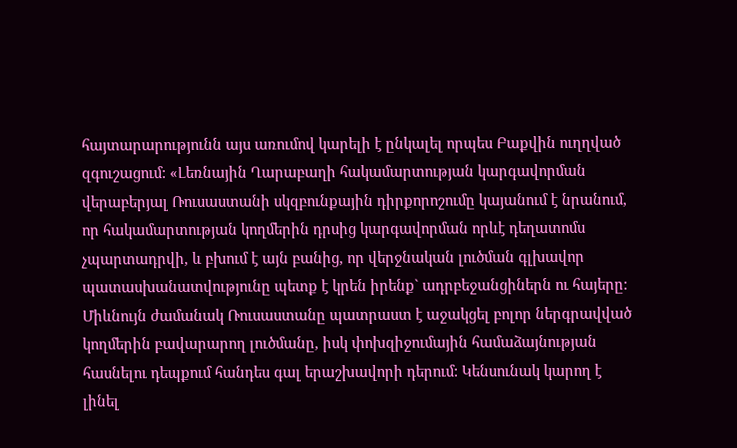հայտարարությունն այս առումով կարելի է ընկալել որպես Բաքվին ուղղված զգուշացում: «Լեռնային Ղարաբաղի հակամարտության կարգավորման վերաբերյալ Ռուսաստանի սկզբունքային դիրքորոշումը կայանում է նրանում, որ հակամարտության կողմերին դրսից կարգավորման որևէ դեղատոմս չպարտադրվի, և բխում է այն բանից, որ վերջնական լուծման գլխավոր պատասխանատվությունը պետք է կրեն իրենք` ադրբեջանցիներն ու հայերը: Միևնույն ժամանակ Ռուսաստանը պատրաստ է աջակցել բոլոր ներգրավված կողմերին բավարարող լուծմանը, իսկ փոխզիջումային համաձայնության հասնելու դեպքում հանդես գալ երաշխավորի դերում: Կենսունակ կարող է լինել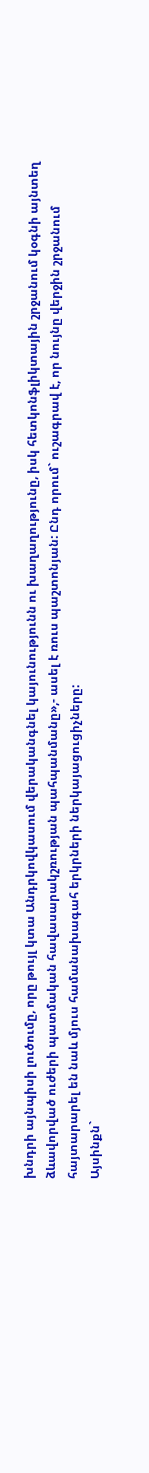խնդրի այնպիսի լուծումը, որը թույլ կտա Անդրկովկասում վերականգնել կայունությունն ու խաղաղությունը, իսկ հետկոնֆլիկտային շրջանում կօգնի այնտեղ ձևավորված ուժերի պատմական հավասարակշռության պահպանմանը»,- ասել է ռուս պաշտոնյան: Ընդ որում` ուշագրավ է, որ նույնը վերջին շրջանում հայտարարել են նաև մյուս համանախագահ երկրների ներկայացուցիչները:
Այսինքն`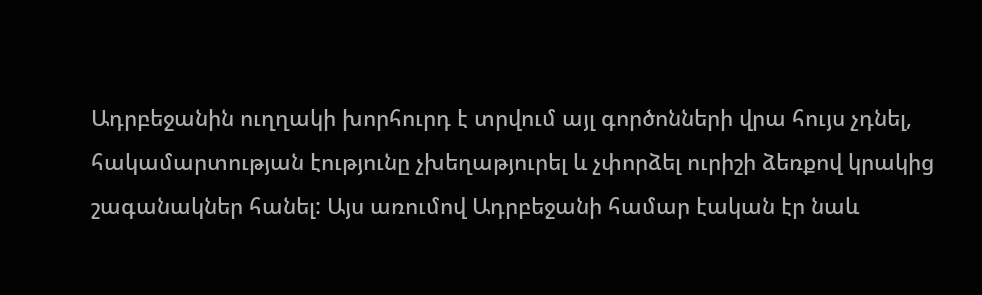Ադրբեջանին ուղղակի խորհուրդ է տրվում այլ գործոնների վրա հույս չդնել, հակամարտության էությունը չխեղաթյուրել և չփորձել ուրիշի ձեռքով կրակից շագանակներ հանել: Այս առումով Ադրբեջանի համար էական էր նաև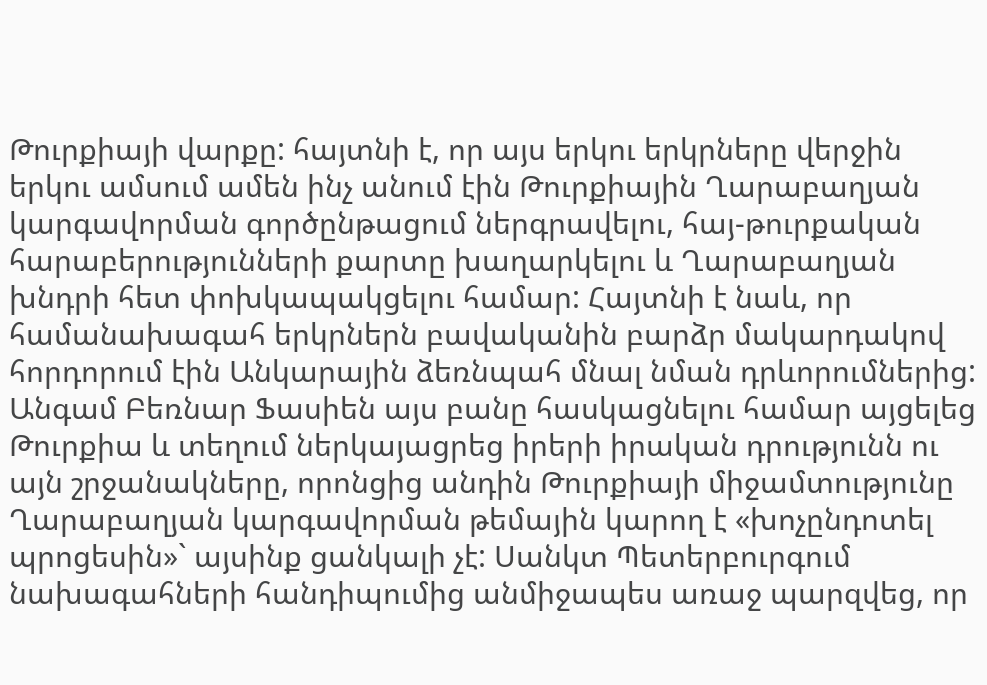Թուրքիայի վարքը: հայտնի է, որ այս երկու երկրները վերջին երկու ամսում ամեն ինչ անում էին Թուրքիային Ղարաբաղյան կարգավորման գործընթացում ներգրավելու, հայ-թուրքական հարաբերությունների քարտը խաղարկելու և Ղարաբաղյան խնդրի հետ փոխկապակցելու համար: Հայտնի է նաև, որ համանախագահ երկրներն բավականին բարձր մակարդակով հորդորում էին Անկարային ձեռնպահ մնալ նման դրևորումներից: Անգամ Բեռնար Ֆասիեն այս բանը հասկացնելու համար այցելեց Թուրքիա և տեղում ներկայացրեց իրերի իրական դրությունն ու այն շրջանակները, որոնցից անդին Թուրքիայի միջամտությունը Ղարաբաղյան կարգավորման թեմային կարող է «խոչընդոտել պրոցեսին»` այսինք ցանկալի չէ: Սանկտ Պետերբուրգում նախագահների հանդիպումից անմիջապես առաջ պարզվեց, որ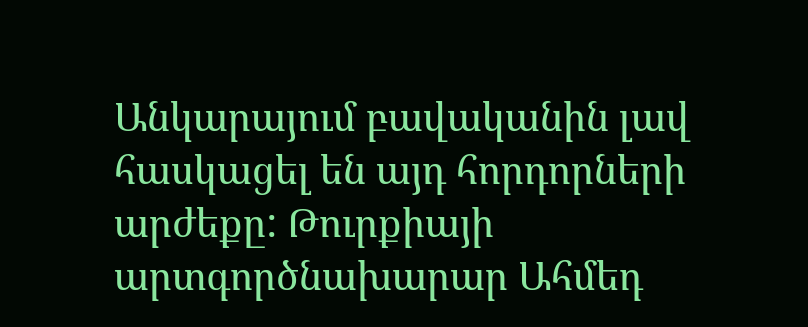Անկարայում բավականին լավ հասկացել են այդ հորդորների արժեքը: Թուրքիայի արտգործնախարար Ահմեդ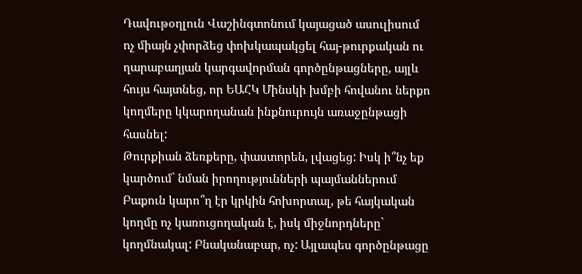Դավութօղլուն Վաշինգտոնում կայացած ասուլիսում ոչ միայն չփորձեց փոխկապակցել հայ-թուրքական ու ղարաբաղյան կարգավորման գործընթացները, այլև հույս հայտնեց, որ ԵԱՀԿ Մինսկի խմբի հովանու ներքո կողմերը կկարողանան ինքնուրույն առաջընթացի հասնել:
Թուրքիան ձեռքերը, փաստորեն, լվացեց: Իսկ ի՞նչ եք կարծում` նման իրողությունների պայմաններում Բաքուն կարո՞ղ էր կրկին հոխորտալ, թե հայկական կողմը ոչ կառուցողական է, իսկ միջնորդները` կողմնակալ: Բնականաբար, ոչ: Այլապես գործընթացը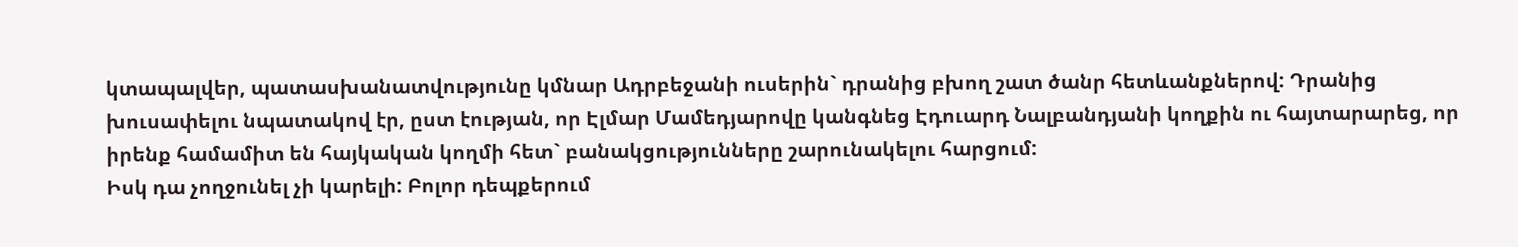կտապալվեր, պատասխանատվությունը կմնար Ադրբեջանի ուսերին` դրանից բխող շատ ծանր հետևանքներով: Դրանից խուսափելու նպատակով էր, ըստ էության, որ Էլմար Մամեդյարովը կանգնեց Էդուարդ Նալբանդյանի կողքին ու հայտարարեց, որ իրենք համամիտ են հայկական կողմի հետ` բանակցությունները շարունակելու հարցում:
Իսկ դա չողջունել չի կարելի: Բոլոր դեպքերում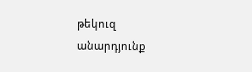թեկուզ անարդյունք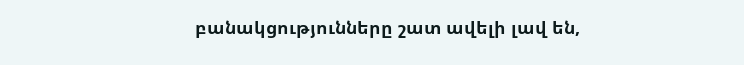բանակցությունները շատ ավելի լավ են,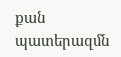քան պատերազմն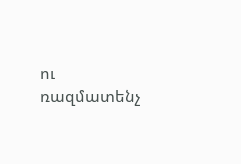ու ռազմատենչ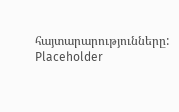հայտարարությունները:
Placeholder